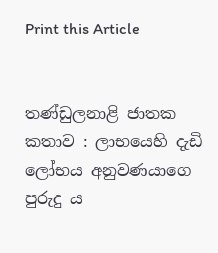Print this Article


තණ්ඩුලනාළි ජාතක කතාව : ලාභයෙහි දැඩි ලෝභය අනුවණයාගෙ පුරුදු ය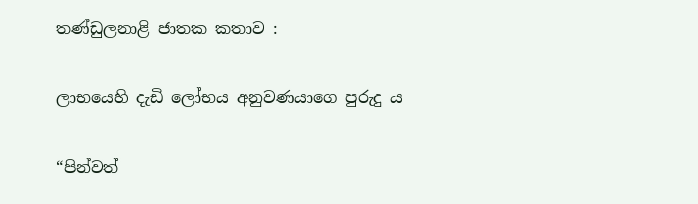තණ්ඩුලනාළි ජාතක කතාව :

ලාභයෙහි දැඩි ලෝභය අනුවණයාගෙ පුරුදු ය

“පින්වත්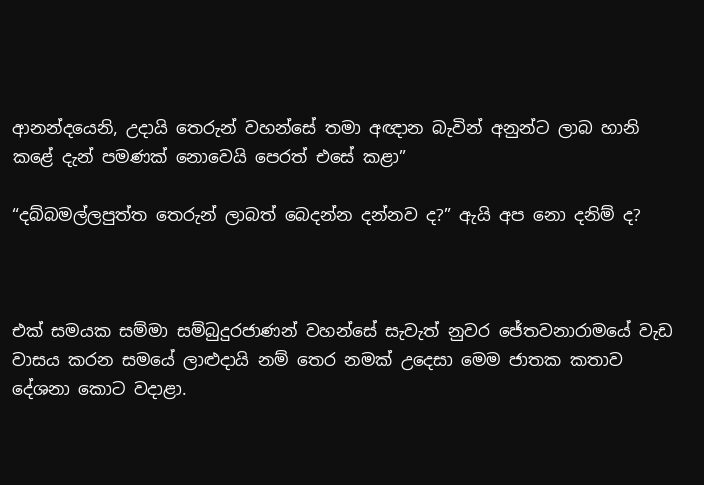ආනන්දයෙනි, උදායි තෙරුන් වහන්සේ තමා අඥාන බැවින් අනුන්ට ලාබ හානි කළේ දැන් පමණක් නොවෙයි පෙරත් එසේ කළා”

“දබ්බමල්ලපුත්ත තෙරුන් ලාබත් බෙදන්න දන්නව ද?” ඇයි අප නො දනිම් ද?



එක් සමයක සම්මා සම්බුදුරජාණන් වහන්සේ සැවැත් නුවර ජේතවනාරාමයේ වැඩ වාසය කරන සමයේ ලාළුදායි නම් තෙර නමක් උදෙසා මෙම ජාතක කතාව දේශනා කොට වදාළා.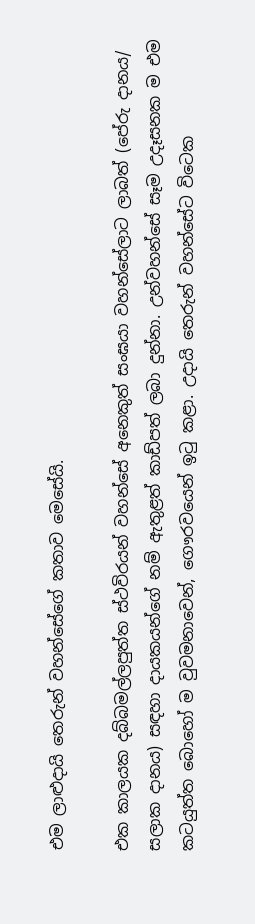එම ලාළුදායි තෙරුන් වහන්සේගේ කතාව මෙසේයි.

එක කාලයක දබ්බමල්ලපුත්ත ස්ථවිරයන් වහන්සේ අනෙකුත් සංඝයා වහන්සේලාට ලාබත් (පේරු දානය/ සලාක දානය) සඳහා දායකයන්ගේ නම් ඇතුළත් කාඩ්පත් ලබා දුන්නා. උන්වහන්සේ සෑම උදෑසනක ම එම කටයුත්ත බොහෝ ම වුවමනාවෙන්, ගෞරවයෙන් ඉටු කළා. උදායි තෙරුන් වහන්සේට විටෙක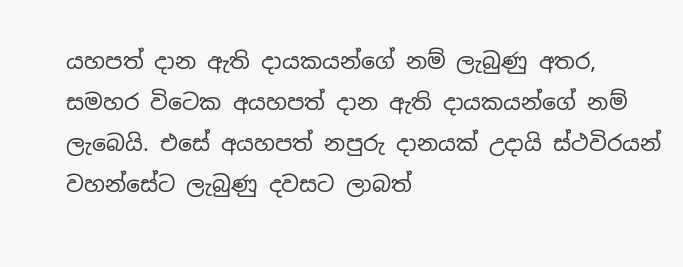යහපත් දාන ඇති දායකයන්ගේ නම් ලැබුණු අතර, සමහර විටෙක අයහපත් දාන ඇති දායකයන්ගේ නම් ලැබෙයි. එසේ අයහපත් නපුරු දානයක් උදායි ස්ථවිරයන් වහන්සේට ලැබුණු දවසට ලාබත්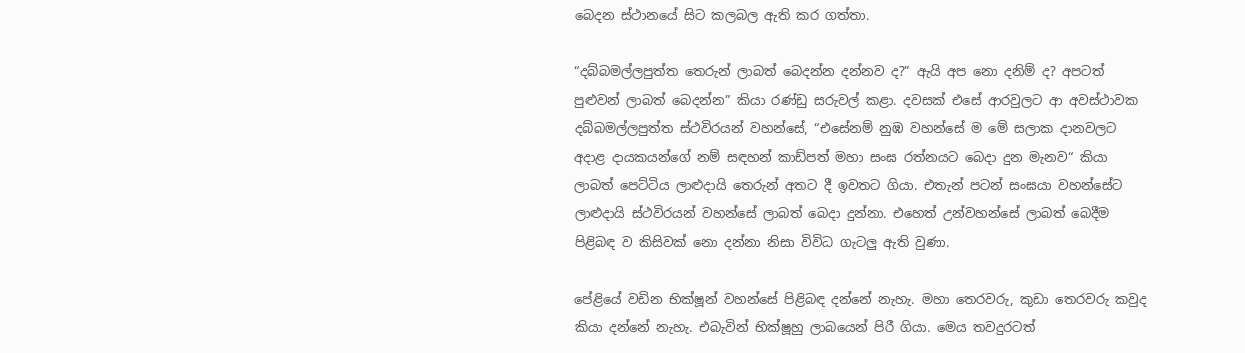බෙදන ස්ථානයේ සිට කලබල ඇති කර ගත්තා.

“දබ්බමල්ලපුත්ත තෙරුන් ලාබත් බෙදන්න දන්නව ද?” ඇයි අප නො දනිම් ද? අපටත් පුළුවන් ලාබත් බෙදන්න” කියා රණ්ඩු සරුවල් කළා. දවසක් එසේ ආරවුලට ආ අවස්ථාවක දබ්බමල්ලපුත්ත ස්ථවිරයන් වහන්සේ, “එසේනම් නුඹ වහන්සේ ම මේ සලාක දානවලට අදාළ දායකයන්ගේ නම් සඳහන් කාඩ්පත් මහා සංඝ රත්නයට බෙදා දුන මැනව“ කියා ලාබත් පෙට්ටිය ලාළුදායි තෙරුන් අතට දී ඉවතට ගියා. එතැන් පටන් සංඝයා වහන්සේට ලාළුදායි ස්ථවිරයන් වහන්සේ ලාබත් බෙදා දුන්නා. එහෙත් උන්වහන්සේ ලාබත් බෙදීම පිළිබඳ ව කිසිවක් නො දන්නා නිසා විවිධ ගැටලු ඇති වුණා.

පේළියේ වඩින භික්ෂූන් වහන්සේ පිළිබඳ දන්නේ නැහැ. මහා තෙරවරු, කුඩා තෙරවරු කවුද කියා දන්නේ නැහැ. එබැවින් භික්ෂූහු ලාබයෙන් පිරී ගියා. මෙය තවදුරටත්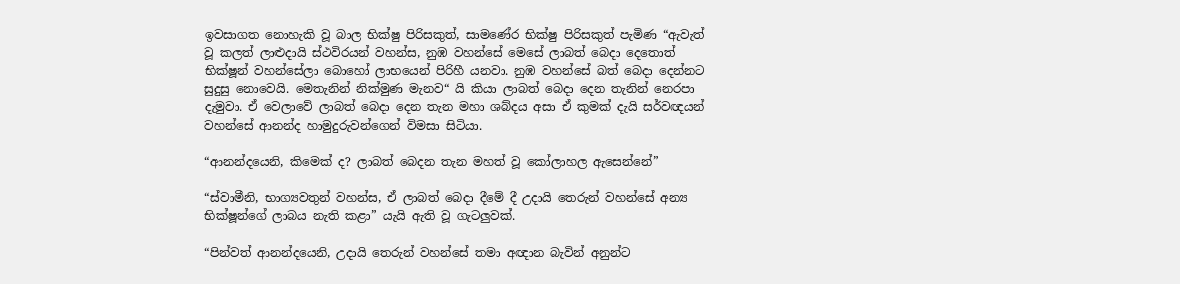ඉවසාගත නොහැකි වූ බාල භික්ෂු පිරිසකුත්, සාමණේර භික්ෂු පිරිසකුත් පැමිණ “ඇවැත් වූ කලත් ලාළුදායි ස්ථවිරයන් වහන්ස, නුඹ වහන්සේ මෙසේ ලාබත් බෙදා දෙතොත් භික්ෂූන් වහන්සේලා බොහෝ ලාභයෙන් පිරිහී යනවා. නුඹ වහන්සේ බත් බෙදා දෙන්නට සුදුසු නොවෙයි. මෙතැනින් නික්මුණ මැනව“ යි කියා ලාබත් බෙදා දෙන තැනින් නෙරපා දැමුවා. ඒ වෙලාවේ ලාබත් බෙදා දෙන තැන මහා ශබ්දය අසා ඒ කුමක් දැයි සර්වඥයන් වහන්සේ ආනන්ද හාමුදුරුවන්ගෙන් විමසා සිටියා.

“ආනන්දයෙනි, කිමෙක් ද? ලාබත් බෙදන තැන මහත් වූ කෝලාහල ඇසෙන්නේ”

“ස්වාමීනි, භාග්‍යවතුන් වහන්ස, ඒ ලාබත් බෙදා දීමේ දී උදායි තෙරුන් වහන්සේ අන්‍ය භික්ෂූන්ගේ ලාබය නැති කළා” යැයි ඇති වූ ගැටලුවක්.

“පින්වත් ආනන්දයෙනි, උදායි තෙරුන් වහන්සේ තමා අඥාන බැවින් අනුන්ට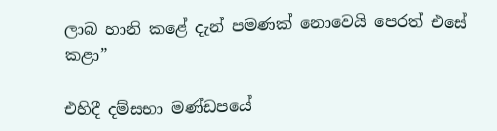ලාබ හානි කළේ දැන් පමණක් නොවෙයි පෙරත් එසේ කළා”

එහිදී දම්සභා මණ්ඩපයේ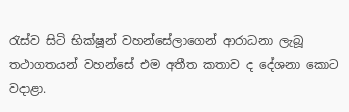රැස්ව සිටි භික්ෂූන් වහන්සේලාගෙන් ආරාධනා ලැබූ තථාගතයන් වහන්සේ එම අතීත කතාව ද දේශනා කොට වදාළා.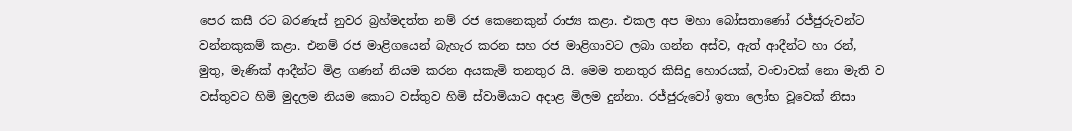පෙර කසී රට බරණැස් නුවර බ්‍රහ්මදත්ත නම් රජ කෙනෙකුන් රාජ්‍ය කළා. එකල අප මහා බෝසතාණෝ රජ්ජුරුවන්ට වන්නකුකම් කළා. එනම් රජ මාළිගයෙන් බැහැර කරන සහ රජ මාළිගාවට ලබා ගන්න අස්ව, ඇත් ආදීන්ට හා රන්, මුතු, මැණික් ආදීන්ට මිළ ගණන් නියම කරන අයකැමි තනතුර යි. මෙම තනතුර කිසිදු හොරයක්, වංචාවක් නො මැති ව වස්තුවට හිමි මුදලම නියම කොට වස්තුව හිමි ස්වාමියාට අදාළ මිලම දුන්නා. රජ්ජුරුවෝ ඉතා ලෝභ වූවෙක් නිසා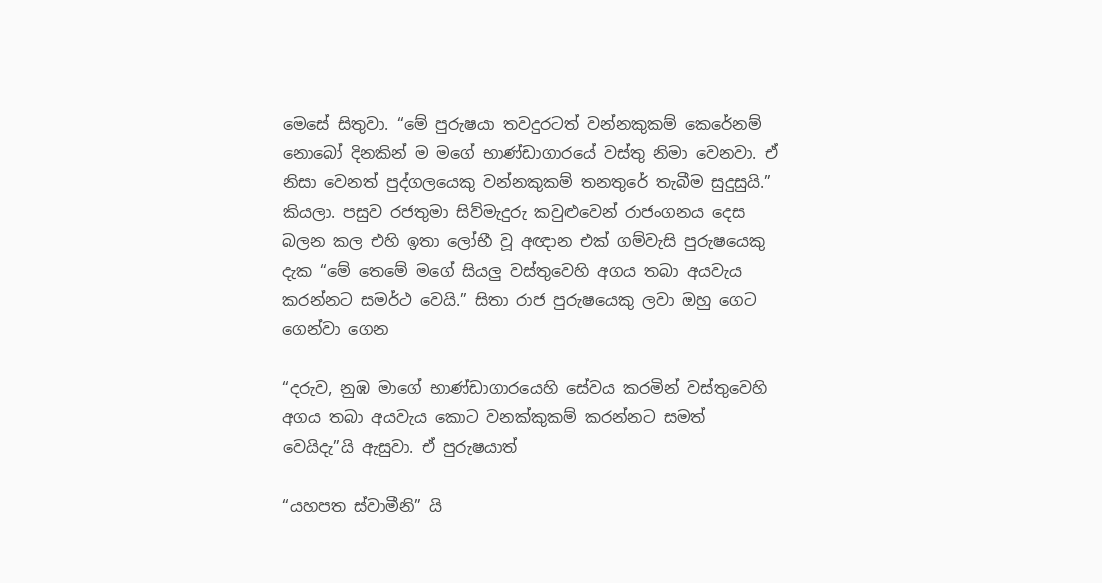මෙසේ සිතුවා. “මේ පුරුෂයා තවදුරටත් වන්නකුකම් කෙරේනම් නොබෝ දිනකින් ම මගේ භාණ්ඩාගාරයේ වස්තු නිමා වෙනවා. ඒ නිසා වෙනත් පුද්ගලයෙකු වන්නකුකම් තනතුරේ තැබීම සුදුසුයි.” කියලා. පසුව රජතුමා සිව්මැදුරු කවුළුවෙන් රාජංගනය දෙස බලන කල එහි ඉතා ලෝභී වූ අඥාන එක් ගම්වැසි පුරුෂයෙකු දැක “මේ තෙමේ මගේ සියලු වස්තුවෙහි අගය තබා අයවැය කරන්නට සමර්ථ වෙයි.” සිතා රාජ පුරුෂයෙකු ලවා ඔහු ගෙට ගෙන්වා ගෙන

“දරුව, නුඹ මාගේ භාණ්ඩාගාරයෙහි සේවය කරමින් වස්තුවෙහි අගය තබා අයවැය කොට වනක්කුකම් කරන්නට සමත් වෙයිදැ”යි ඇසුවා. ඒ පුරුෂයාත්

“යහපත ස්වාමීනි” යි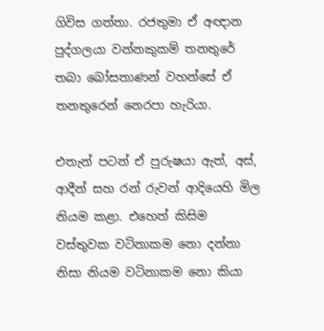ගිවිස ගත්තා. රජතුමා ඒ අඥාන පුද්ගලයා වන්නකුකම් තනතුරේ තබා බෝසතාණන් වහන්සේ ඒ තනතුරෙන් නෙරපා හැරියා.

එතැන් පටන් ඒ පුරුෂයා ඇත්, අස්, ආදීන් සහ රන් රුවන් ආදියෙහි මිල නියම කළා. එහෙත් කිසිම වස්තුවක වටිනාකම නො දන්නා නිසා නියම වටිනාකම නො කියා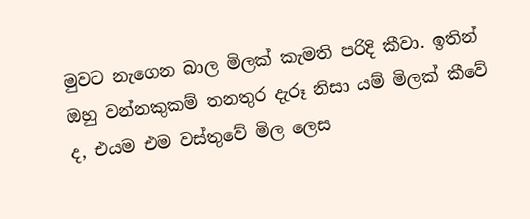මුවට නැගෙන බාල මිලක් කැමති පරිදි කීවා. ඉතින් ඔහු වන්නකුකම් තනතුර දැරූ නිසා යම් මිලක් කීවේ ද, එයම එම වස්තුවේ මිල ලෙස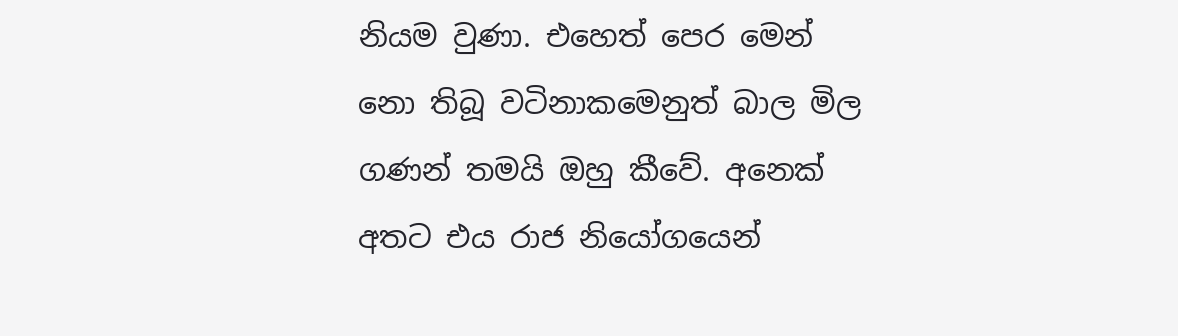නියම වුණා. එහෙත් පෙර මෙන් නො තිබූ වටිනාකමෙනුත් බාල මිල ගණන් තමයි ඔහු කීවේ. අනෙක් අතට එය රාජ නියෝගයෙන්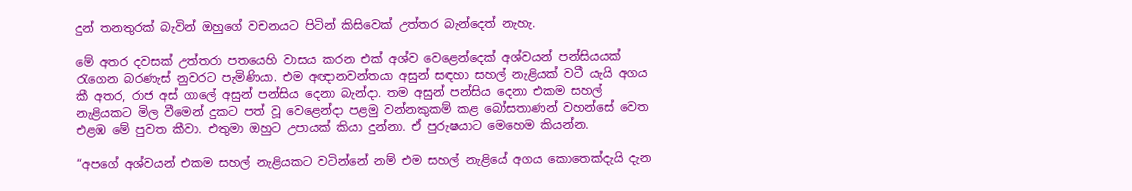දුන් තනතුරක් බැවින් ඔහුගේ වචනයට පිටින් කිසිවෙක් උත්තර බැන්දෙත් නැහැ.

මේ අතර දවසක් උත්තරා පතයෙහි වාසය කරන එක් අශ්ව වෙළෙන්දෙක් අශ්වයන් පන්සියයක් රැගෙන බරණැස් නුවරට පැමිණියා. එම අඥානවන්තයා අසුන් සඳහා සහල් නැළියක් වටී යැයි අගය කී අතර, රාජ අස් ගාලේ අසුන් පන්සිය දෙනා බැන්දා. තම අසුන් පන්සිය දෙනා එකම සහල් නැළියකට මිල වීමෙන් දුකට පත් වූ වෙළෙන්දා පළමු වන්නකුකම් කළ බෝසතාණන් වහන්සේ වෙත එළඹ මේ පුවත කීවා. එතුමා ඔහුට උපායක් කියා දුන්නා. ඒ පුරුෂයාට මෙහෙම කියන්න.

“අපගේ අශ්වයන් එකම සහල් නැළියකට වටින්නේ නම් එම සහල් නැළියේ අගය කොතෙක්දැයි දැන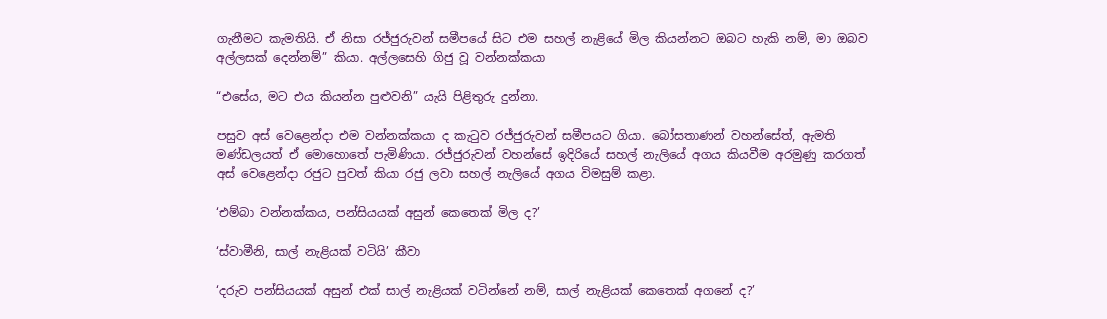ගැනීමට කැමතියි. ඒ නිසා රජ්ජුරුවන් සමීපයේ සිට එම සහල් නැළියේ මිල කියන්නට ඔබට හැකි නම්, මා ඔබව අල්ලසක් දෙන්නම්” කියා. අල්ලසෙහි ගිජු වූ වන්නක්කයා

“එසේය, මට එය කියන්න පුළුවනි” යැයි පිළිතුරු දුන්නා.

පසුව අස් වෙළෙන්දා එම වන්නක්කයා ද කැටුව රජ්ජුරුවන් සමීපයට ගියා. බෝසතාණන් වහන්සේත්, ඇමති මණ්ඩලයත් ඒ මොහොතේ පැමිණියා. රජ්ජුරුවන් වහන්සේ ඉදිරියේ සහල් නැලියේ අගය කියවීම අරමුණු කරගත් අස් වෙළෙන්දා රජුට පුවත් කියා රජු ලවා සහල් නැලියේ අගය විමසුම් කළා.

‘එම්බා වන්නක්කය, පන්සියයක් අසුන් කෙතෙක් මිල ද?’

‘ස්වාමීනි, සාල් නැළියක් වටියි’ කීවා

‘දරුව පන්සියයක් අසුන් එක් සාල් නැළියක් වටින්නේ නම්, සාල් නැළියක් කෙතෙක් අගනේ ද?’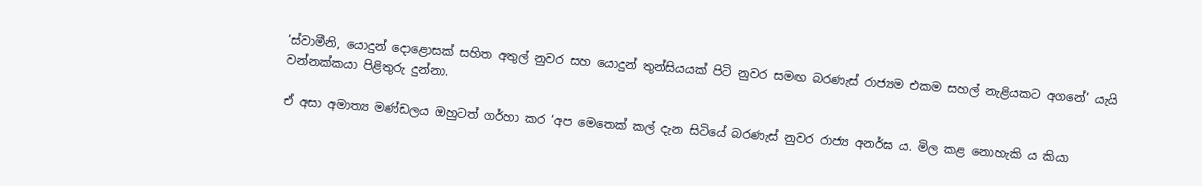‘ස්වාමීනි, යොදුන් දොළොසක් සහිත අතුල් නුවර සහ යොදුන් තුන්සියයක් පිටි නුවර සමඟ බරණැස් රාජ්‍යම එකම සහල් නැළියකට අගනේ’ යැයි වන්නක්කයා පිළිතුරු දුන්නා.

ඒ අසා අමාත්‍ය මණ්ඩලය ඔහුටත් ගර්හා කර ‘අප මෙතෙක් කල් දැන සිටියේ බරණැස් නුවර රාජ්‍ය අනර්ඝ ය. මිල කළ නොහැකි ය කියා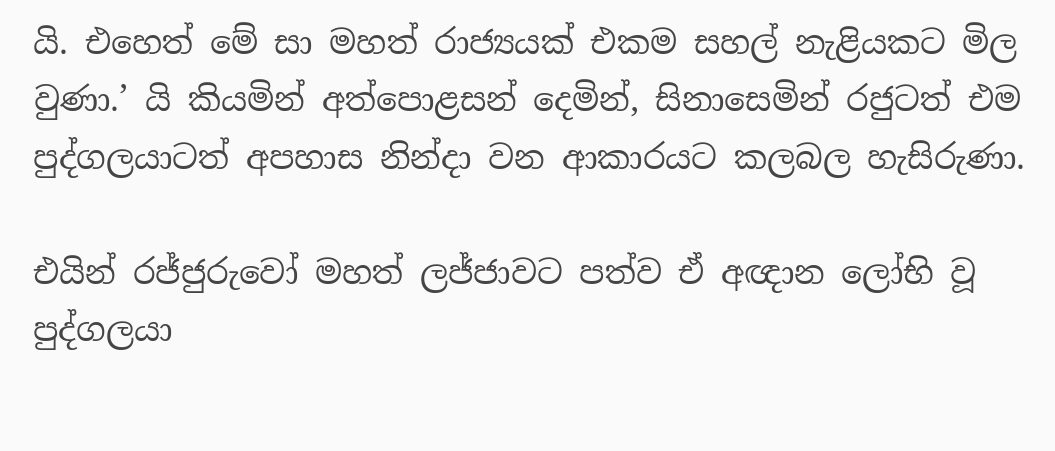යි. එහෙත් මේ සා මහත් රාජ්‍යයක් එකම සහල් නැළියකට මිල වුණා.’ යි කියමින් අත්පොළසන් දෙමින්, සිනාසෙමින් රජුටත් එම පුද්ගලයාටත් අපහාස නින්දා වන ආකාරයට කලබල හැසිරුණා.

එයින් රජ්ජුරුවෝ මහත් ලජ්ජාවට පත්ව ඒ අඥාන ලෝභි වූ පුද්ගලයා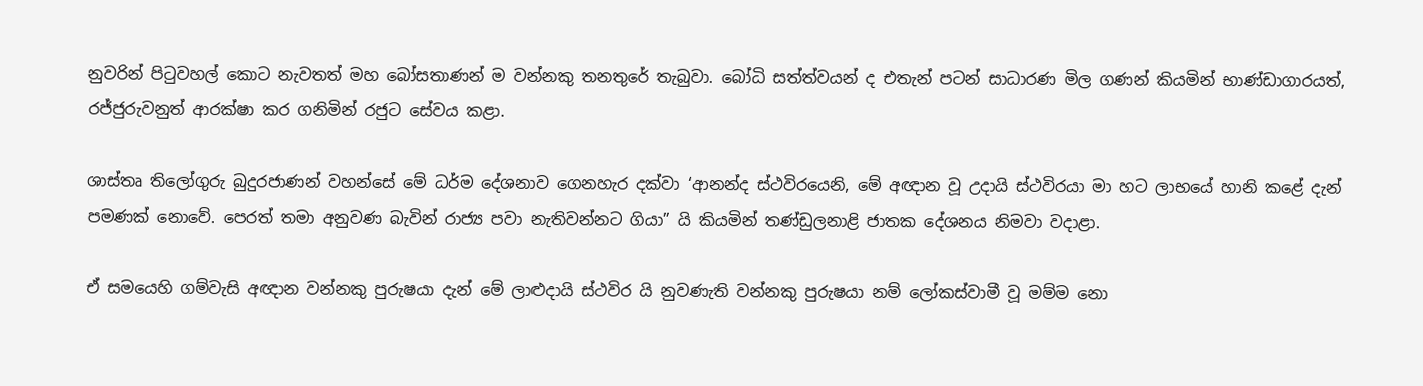නුවරින් පිටුවහල් කොට නැවතත් මහ බෝසතාණන් ම වන්නකු තනතුරේ තැබුවා. බෝධි සත්ත්වයන් ද එතැන් පටන් සාධාරණ මිල ගණන් කියමින් භාණ්ඩාගාරයත්, රජ්ජුරුවනුත් ආරක්ෂා කර ගනිමින් රජුට සේවය කළා.

ශාස්තෘ තිලෝගුරු බුදුරජාණන් වහන්සේ මේ ධර්ම දේශනාව ගෙනහැර දක්වා ‘ආනන්ද ස්ථවිරයෙනි, මේ අඥාන වූ උදායි ස්ථවිරයා මා හට ලාභයේ හානි කළේ දැන් පමණක් නොවේ. පෙරත් තමා අනුවණ බැවින් රාජ්‍ය පවා නැතිවන්නට ගියා” යි කියමින් තණ්ඩුලනාළි ජාතක දේශනය නිමවා වදාළා.

ඒ සමයෙහි ගම්වැසි අඥාන වන්නකු පුරුෂයා දැන් මේ ලාළුදායි ස්ථවිර යි නුවණැති වන්නකු පුරුෂයා නම් ලෝකස්වාමී වූ මම්ම නො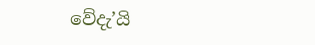වේදැ’යි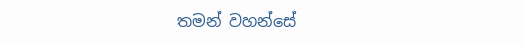තමන් වහන්සේ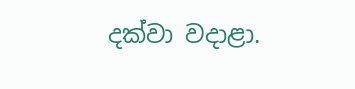දක්වා වදාළා.